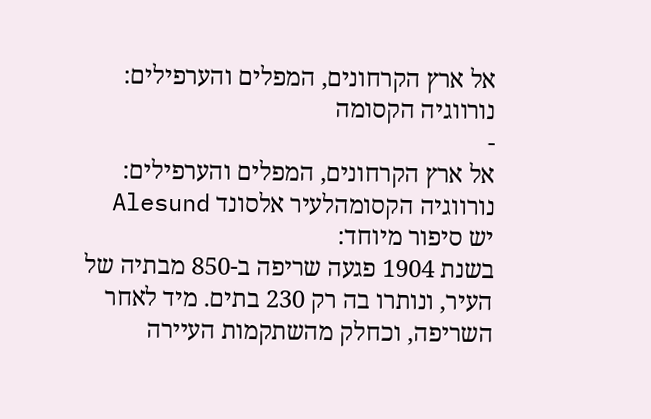אל ארץ הקרחונים, המפלים והערפילים: נורווגיה הקסומה
-
אל ארץ הקרחונים, המפלים והערפילים: נורווגיה הקסומהלעיר אלסונד Alesund יש סיפור מיוחד:
בשנת 1904 פגעה שריפה ב-850 מבתיה של העיר, ונותרו בה רק 230 בתים. מיד לאחר השריפה, וכחלק מהשתקמות העיירה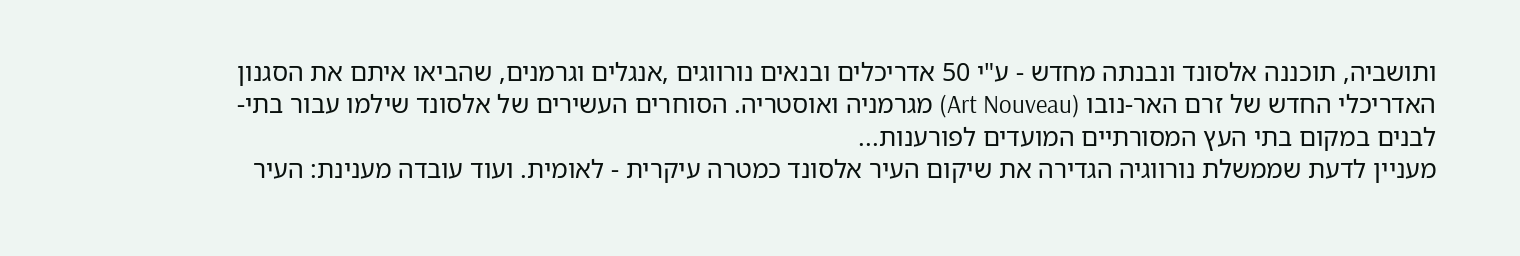ותושביה, תוכננה אלסונד ונבנתה מחדש - ע"י 50 אדריכלים ובנאים נורווגים ,אנגלים וגרמנים, שהביאו איתם את הסגנון האדריכלי החדש של זרם האר-נובו (Art Nouveau) מגרמניה ואוסטריה. הסוחרים העשירים של אלסונד שילמו עבור בתי- לבנים במקום בתי העץ המסורתיים המועדים לפורענות...
מעניין לדעת שממשלת נורווגיה הגדירה את שיקום העיר אלסונד כמטרה עיקרית - לאומית. ועוד עובדה מענינת: העיר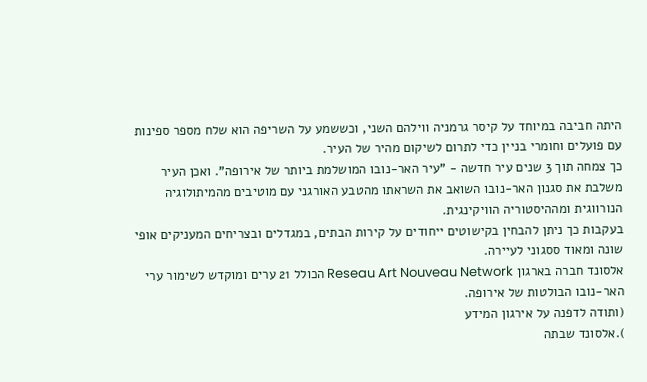היתה חביבה במיוחד על קיסר גרמניה ווילהם השני, וכששמע על השריפה הוא שלח מספר ספינות עם פועלים וחומרי בניין כדי לתרום לשיקום מהיר של העיר.
כך צמחה תוך 3 שנים עיר חדשה - "עיר האר-נובו המושלמת ביותר של אירופה". ואכן העיר משלבת את סגנון האר-נובו השואב את השראתו מהטבע האורגני עם מוטיבים מהמיתולוגיה הנורווגית ומההיסטוריה הוויקינגית.
בעקבות כך ניתן להבחין בקישוטים ייחודים על קירות הבתים, במגדלים ובצריחים המעניקים אופי שונה ומאוד ססגוני לעיירה.
אלסונד חברה בארגון Reseau Art Nouveau Network הכולל 21 ערים ומוקדש לשימור ערי האר-נובו הבולטות של אירופה.
(ותודה לדפנה על אירגון המידע
).אלסונד שבתה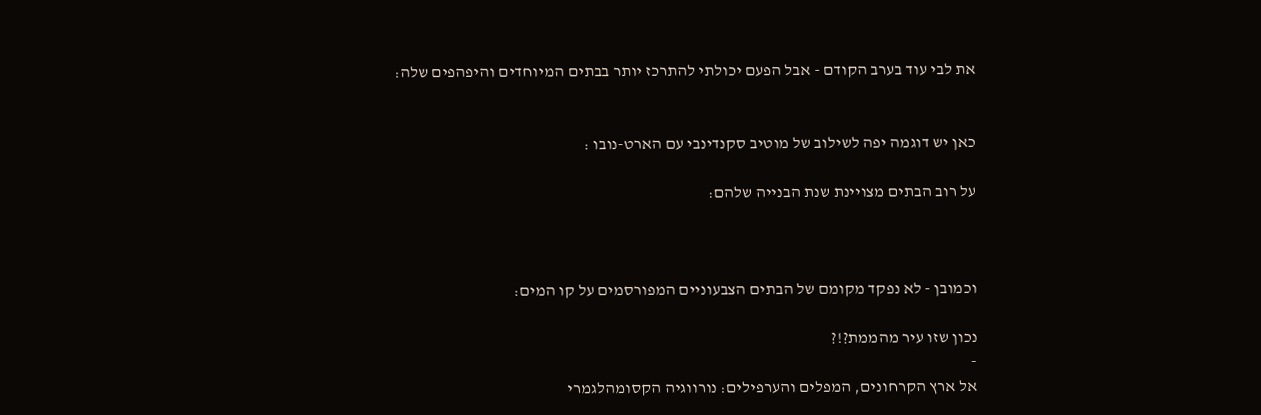את לבי עוד בערב הקודם - אבל הפעם יכולתי להתרכז יותר בבתים המיוחדים והיפהפים שלה:


כאן יש דוגמה יפה לשילוב של מוטיב סקנדינבי עם הארט-נובו :

על רוב הבתים מצויינת שנת הבנייה שלהם:



וכמובן - לא נפקד מקומם של הבתים הצבעוניים המפורסמים על קו המים:

נכון שזו עיר מהממת?!?
-
אל ארץ הקרחונים, המפלים והערפילים: נורווגיה הקסומהלגמרי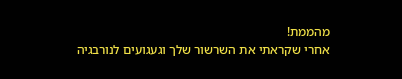מהממת!
אחרי שקראתי את השרשור שלך וגעגועים לנורבגיה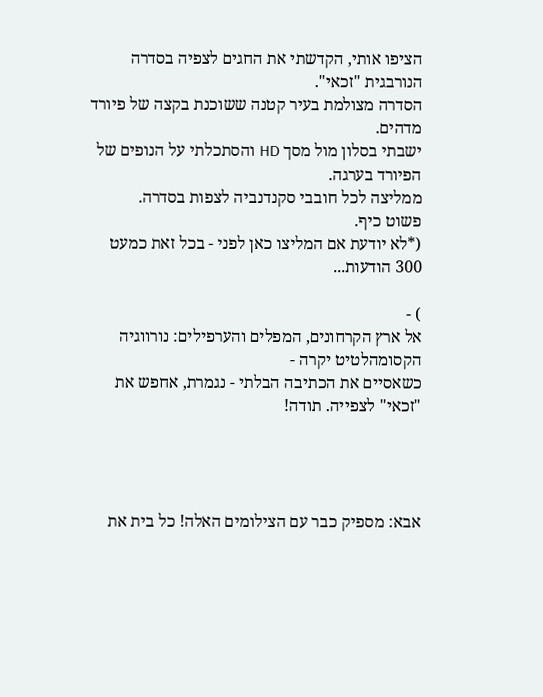הציפו אותי, הקדשתי את החגים לצפיה בסדרה הנורבגית "זכאי".
הסדרה מצולמת בעיר קטנה ששוכנת בקצה של פיורד מדהים.
ישבתי בסלון מול מסך HD והסתכלתי על הנופים של הפיורד בערגה.
ממליצה לכל חובבי סקנדנביה לצפות בסדרה.
פשוט כיף.
(*לא יודעת אם המליצו כאן לפני - בכל זאת כמעט 300 הודעות...

) -
אל ארץ הקרחונים, המפלים והערפילים: נורווגיה הקסומהלטיט יקרה -
כשאסיים את הכתיבה הבלתי - נגמרת, אחפש את "זכאי" לצפייה. תודה!




אבא: מספיק כבר עם הצילומים האלה! כל בית את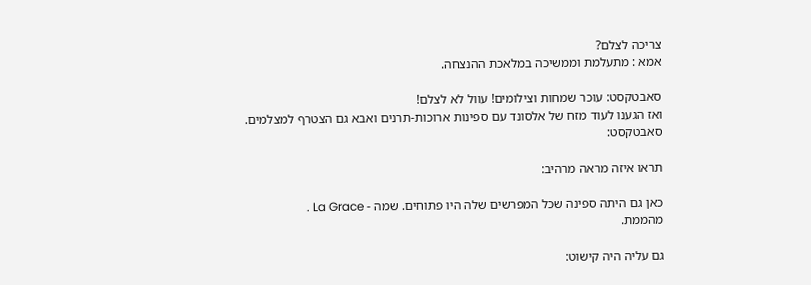צריכה לצלם?
אמא : מתעלמת וממשיכה במלאכת ההנצחה.

סאבטקסט: עוכר שמחות וצילומים! עוול לא לצלם!
ואז הגענו לעוד מזח של אלסונד עם ספינות ארוכות-תרנים ואבא גם הצטרף למצלמים.
סאבטקסט:

תראו איזה מראה מרהיב:

כאן גם היתה ספינה שכל המפרשים שלה היו פתוחים. שמה - La Grace .
מהממת.

גם עליה היה קישוט: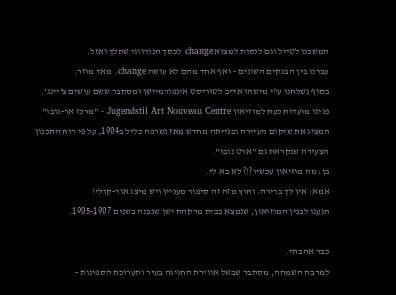המשכנו לטייל וגם לנסות למצוא change לכסך הנורווגי שהלך ואזל.
עברנו בין הבנקים השונים - ואף אחד מהם לא עושה change. מאד מוזר.
בסוף נשלחנו ע"י מישהו אדיב לטוריסט אינפורמיישן ומסתבר ששם עושים צ'יינג'.
פנינו מועדות כעת למוזיאון Jugendstil Art Nouveau Centre - "מרכז אר-נובו" המציג את שיקום העיירה ובנייתה מחדש מאז נשרפה כליל ב1904, על פי רוח התכנון הצעירה שנקראת גם "ארט נובו".
בן: מה מוזיאון עכשיו?!? לא בא לי.
אמא: אין לך ברירה. וחוץ מזה זה סיפור מעניין ויש מיצג אור-קולי!
הגענו לבנין המוזיאון, שנמצא בבית מרקחת ישן שנבנה בשנים 1905-1907.

כבר אהבתי.
למרבה השמחה, מסתבר שבשל אווירת החגיגה בעיר ותערוכת הספינות -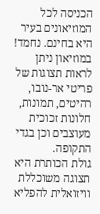הכניסה לכל המוזיאונים בעיר היא בחינם. נחמד!
במוזיאון ניתן לראות תצוגות של פריטי אר-נובו, רהיטים, תמונות, חלונות זכוכית מעוצבים וכן בגדי התקופה.
גולת הכותרת היא תצוגה משוכללת וויזואלית להפליא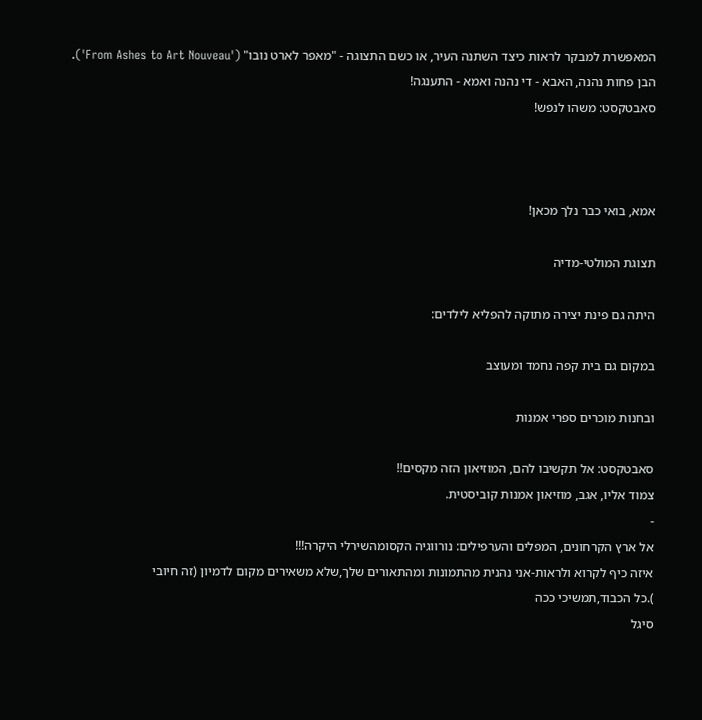המאפשרת למבקר לראות כיצד השתנה העיר, או כשם התצוגה - "מאפר לארט נובו" ('From Ashes to Art Nouveau').
הבן פחות נהנה, האבא - די נהנה ואמא - התענגה!
סאבטקסט: משהו לנפש!



אמא, בואי כבר נלך מכאן!

תצוגת המולטי-מדיה

היתה גם פינת יצירה מתוקה להפליא לילדים:

במקום גם בית קפה נחמד ומעוצב

ובחנות מוכרים ספרי אמנות

סאבטקסט: אל תקשיבו להם, המוזיאון הזה מקסים!!
צמוד אליו, אגב, מוזיאון אמנות קוביסטית.
-
אל ארץ הקרחונים, המפלים והערפילים: נורווגיה הקסומהשירלי היקרה!!!
איזה כיף לקרוא ולראות-אני נהנית מהתמונות ומהתאורים שלך,שלא משאירים מקום לדמיון (זה חיובי
).כל הכבוד,תמשיכי ככה
סיגל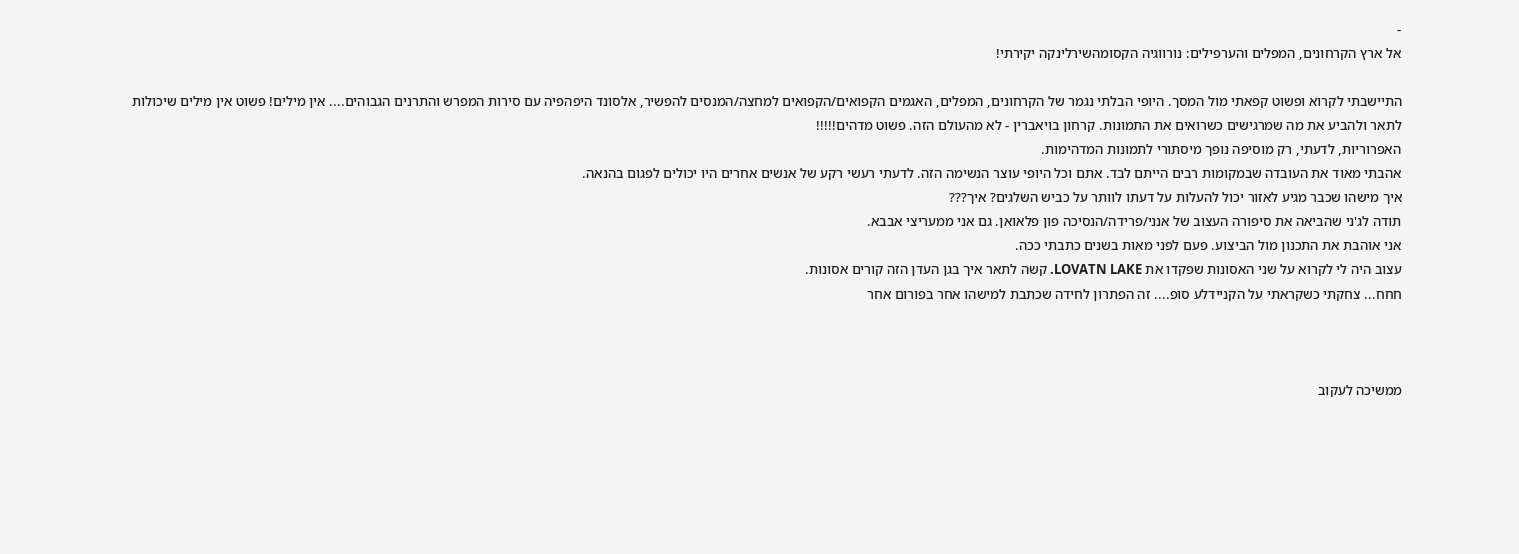-
אל ארץ הקרחונים, המפלים והערפילים: נורווגיה הקסומהשירלינקה יקירתי!

התיישבתי לקרוא ופשוט קפאתי מול המסך. היופי הבלתי נגמר של הקרחונים, המפלים, האגמים הקפואים/הקפואים למחצה/המנסים להפשיר, אלסונד היפהפיה עם סירות המפרש והתרנים הגבוהים.... אין מילים! פשוט אין מילים שיכולות לתאר ולהביע את מה שמרגישים כשרואים את התמונות. קרחון בויאברין - לא מהעולם הזה. פשוט מדהים!!!!!
האפרוריות, לדעתי, רק מוסיפה נופך מיסתורי לתמונות המדהימות.
אהבתי מאוד את העובדה שבמקומות רבים הייתם לבד. אתם וכל היופי עוצר הנשימה הזה. לדעתי רעשי רקע של אנשים אחרים היו יכולים לפגום בהנאה.
איך מישהו שכבר מגיע לאזור יכול להעלות על דעתו לוותר על כביש השלגים? איך???
תודה לג'ני שהביאה את סיפורה העצוב של אנני/פרידה/הנסיכה פון פלאואן. גם אני ממעריצי אבבא.
אני אוהבת את התכנון מול הביצוע. פעם לפני מאות בשנים כתבתי ככה.
עצוב היה לי לקרוא על שני האסונות שפקדו את LOVATN LAKE. קשה לתאר איך בגן העדן הזה קורים אסונות.
חחח... צחקתי כשקראתי על הקניידלע סופ.... זה הפתרון לחידה שכתבת למישהו אחר בפורום אחר



ממשיכה לעקוב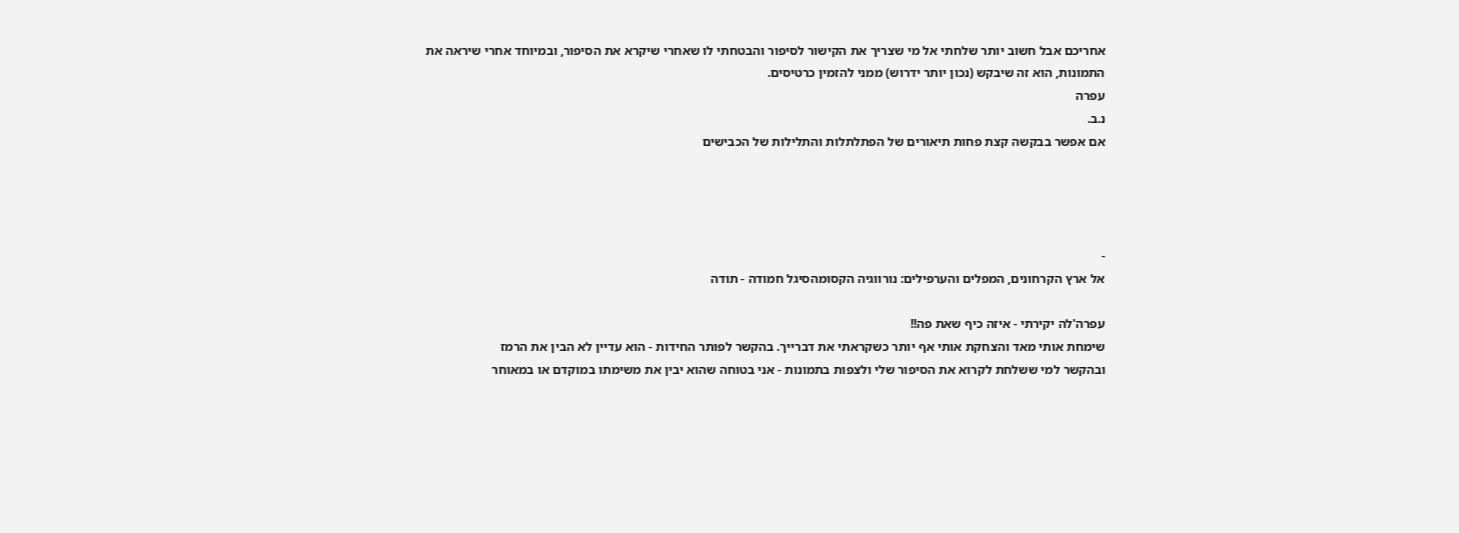אחריכם אבל חשוב יותר שלחתי אל מי שצריך את הקישור לסיפור והבטחתי לו שאחרי שיקרא את הסיפור, ובמיוחד אחרי שיראה את התמונות, הוא זה שיבקש (נכון יותר ידרוש) ממני להזמין כרטיסים.
עפרה
נ.ב.
אם אפשר בבקשה קצת פחות תיאורים של הפתלתלות והתלילות של הכבישים




-
אל ארץ הקרחונים, המפלים והערפילים: נורווגיה הקסומהסיגל חמודה - תודה

עפרה'לה יקירתי - איזה כיף שאת פה!!
שימחת אותי מאד והצחקת אותי אף יותר כשקראתי את דברייך. בהקשר לפותר החידות - הוא עדיין לא הבין את הרמז
ובהקשר למי ששלחת לקרוא את הסיפור שלי ולצפות בתמונות - אני בטוחה שהוא יבין את משימתו במוקדם או במאוחר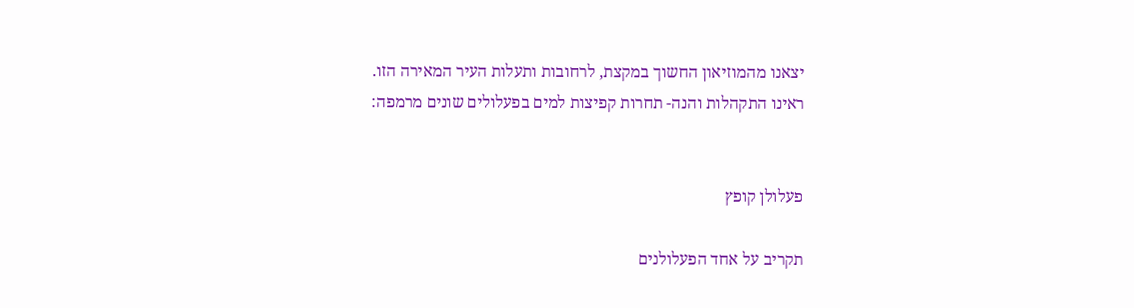יצאנו מהמוזיאון החשוך במקצת, לרחובות ותעלות העיר המאירה הזו.
ראינו התקהלות והנה- תחרות קפיצות למים בפעלולים שונים מרמפה:


פעלולן קופץ

תקריב על אחד הפעלולנים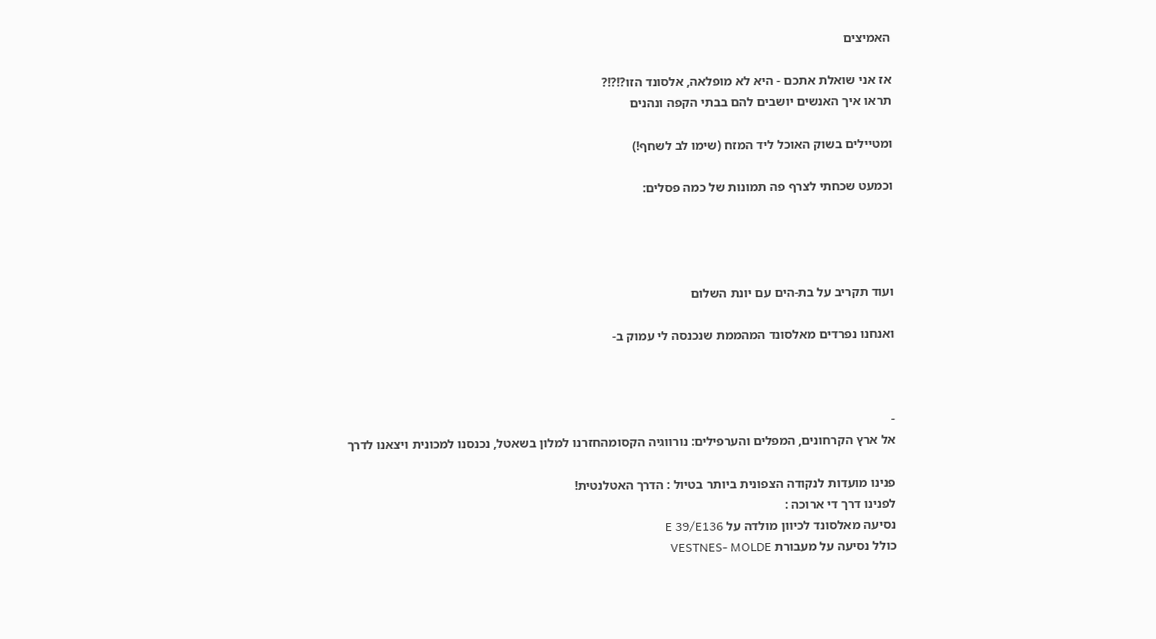האמיצים

אז אני שואלת אתכם - היא לא מופלאה, אלסונד הזו?!?!?
תראו איך האנשים יושבים להם בבתי הקפה ונהנים

ומטיילים בשוק האוכל ליד המזח (שימו לב לשחף!)

וכמעט שכחתי לצרף פה תמונות של כמה פסלים:




ועוד תקריב על בת-הים עם יונת השלום

ואנחנו נפרדים מאלסונד המהממת שנכנסה לי עמוק ב-



-
אל ארץ הקרחונים, המפלים והערפילים: נורווגיה הקסומהחזרנו למלון בשאטל, נכנסנו למכונית ויצאנו לדרך

פנינו מועדות לנקודה הצפונית ביותר בטיול : הדרך האטלנטית!
לפנינו דרך די ארוכה :
נסיעה מאלסונד לכיוון מולדה על E 39/E136
כולל נסיעה על מעבורת VESTNES- MOLDE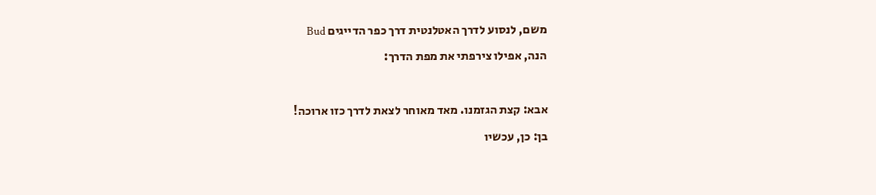משם, לנסוע לדרך האטלנטית דרך כפר הדייגים Bud
הנה, אפילו צירפתי את מפת הדרך:

אבא: קצת הגזמנו. מאד מאוחר לצאת לדרך כזו ארוכה!
בן: כן, עכשיו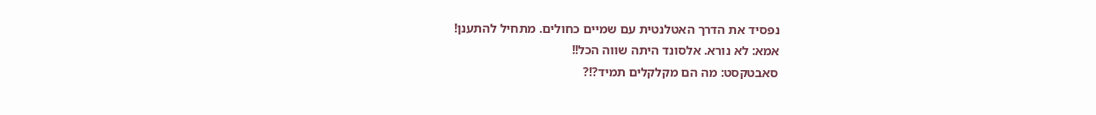נפסיד את הדרך האטלנטית עם שמיים כחולים. מתחיל להתענן!
אמא: לא נורא. אלסונד היתה שווה הכל!!
סאבטקסט: מה הם מקלקלים תמיד?!?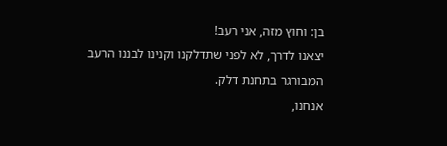בן: וחוץ מזה, אני רעב!
יצאנו לדרך, לא לפני שתדלקנו וקנינו לבננו הרעב המבורגר בתחנת דלק.
אנחנו,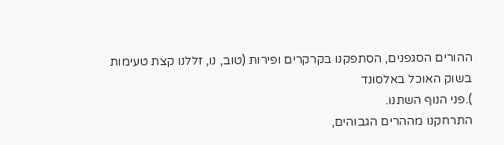ההורים הסגפנים, הסתפקנו בקרקרים ופירות (טוב, נו, זללנו קצת טעימות בשוק האוכל באלסונד
).פני הנוף השתנו.
התרחקנו מההרים הגבוהים,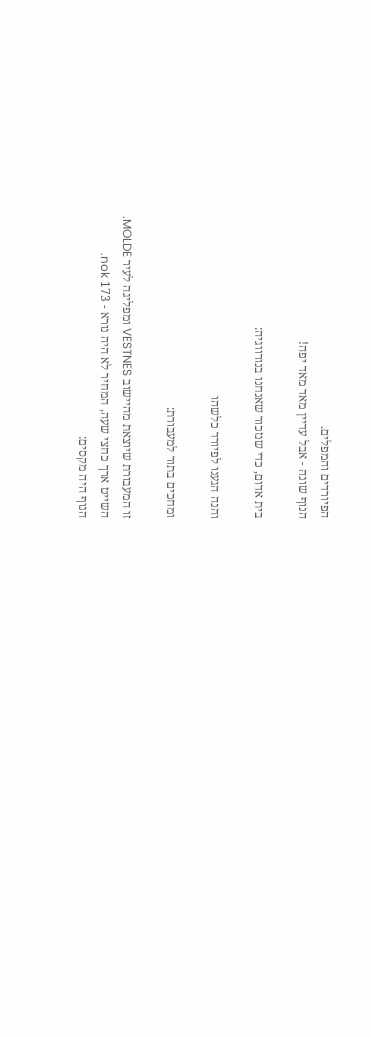הפיורדים והמפלים.
הנוף שונה - אבל עדיין מאד מאד יפה!

בית אדום, כדי שנזכור שאנחנו בנורווגיה:

והנה הגענו לפיורד כלשהו

ומחכים בתור למעבורת:

זו המעבורת שיוצאת מהיישוב VESTNES ומפליגה לעיר MOLDE.
השייט ארך כחצי שעה, המחיר לא היה נורא - 173 nok.
הנוף היה מקסים: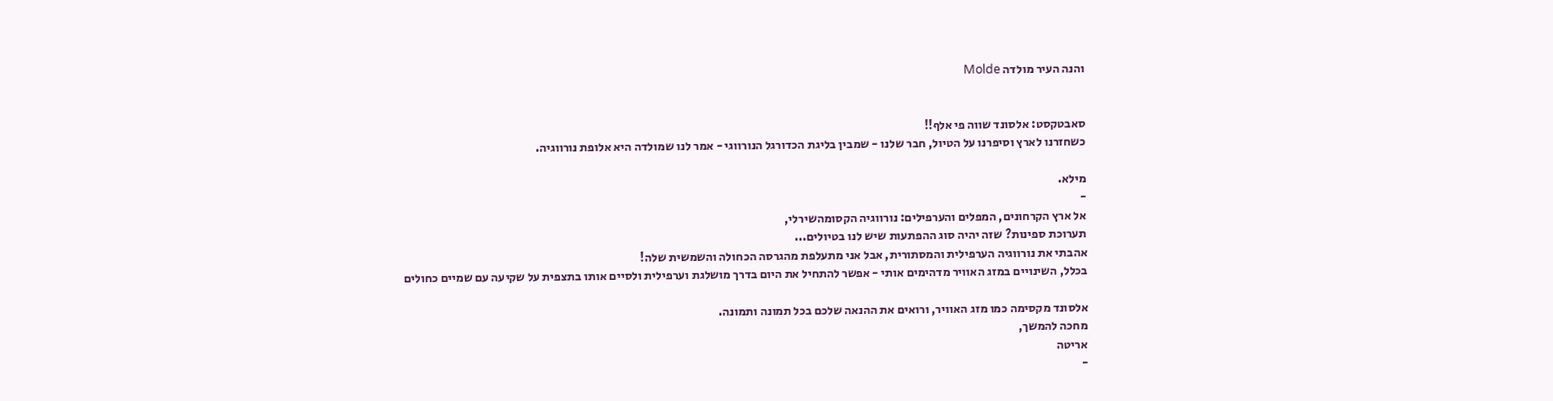והנה העיר מולדה Molde


סאבטקסט: אלסונד שווה פי אלף!!
כשחזרנו לארץ וסיפרנו על הטיול, חבר שלנו - שמבין בליגת הכדורגל הנורווגי - אמר לנו שמולדה היא אלופת נורווגיה.

מילא.
-
אל ארץ הקרחונים, המפלים והערפילים: נורווגיה הקסומהשירלי,
תערוכת ספינות? שזה יהיה סוג ההפתעות שיש לנו בטיולים...
אהבתי את נורווגיה הערפילית והמסתורית, אבל אני מתעלפת מהגרסה הכחולה והשמשית שלה!
בכלל, השינויים במזג האוויר מדהימים אותי - אפשר להתחיל את היום בדרך מושלגת וערפילית ולסיים אותו בתצפית על שקיעה עם שמיים כחולים

אלסונד מקסימה כמו מזג האוויר, ורואים את ההנאה שלכם בכל תמונה ותמונה.
מחכה להמשך,
אריטה
-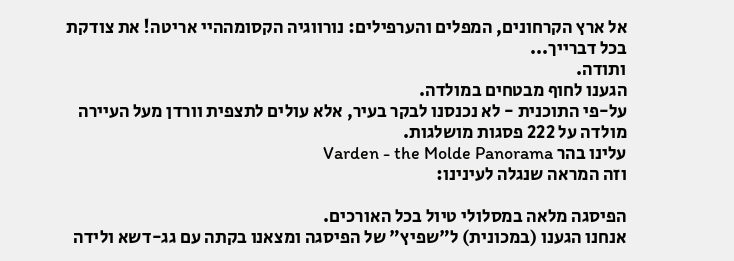אל ארץ הקרחונים, המפלים והערפילים: נורווגיה הקסומההיי אריטה! את צודקת בכל דברייך...
ותודה.
הגענו לחוף מבטחים במולדה.
על-פי התוכנית - לא נכנסנו לבקר בעיר, אלא עולים לתצפית וורדן מעל העיירה מולדה על 222 פסגות מושלגות.
עלינו בהר Varden - the Molde Panorama
וזה המראה שנגלה לעינינו:

הפיסגה מלאה במסלולי טיול בכל האורכים.
אנחנו הגענו (במכונית) ל"שפיץ" של הפיסגה ומצאנו בקתה עם גג-דשא ולידה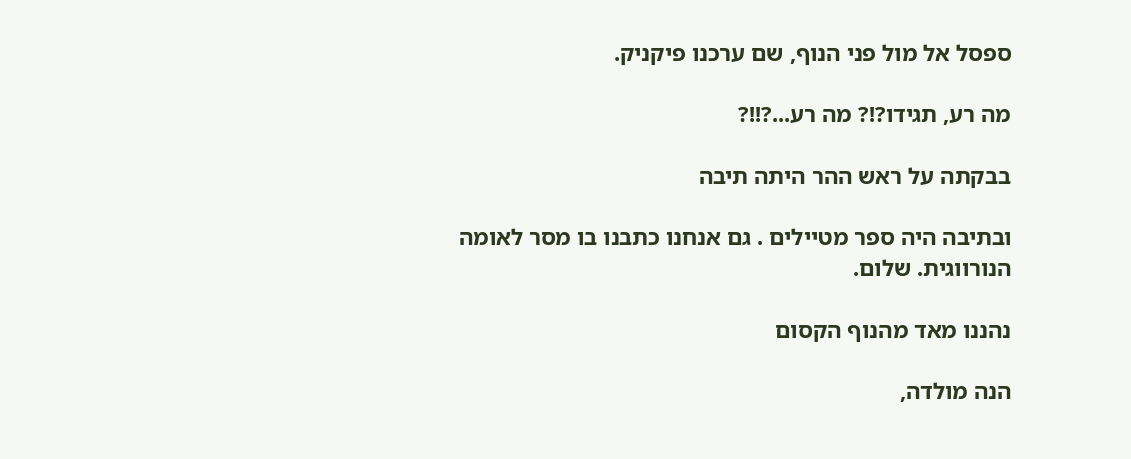ספסל אל מול פני הנוף, שם ערכנו פיקניק.

מה רע, תגידו?!? מה רע...?!!?

בבקתה על ראש ההר היתה תיבה

ובתיבה היה ספר מטיילים . גם אנחנו כתבנו בו מסר לאומה הנורווגית. שלום.

נהננו מאד מהנוף הקסום

הנה מולדה,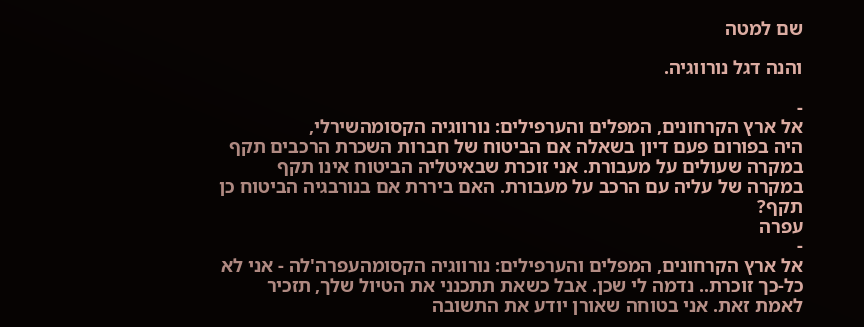שם למטה

והנה דגל נורווגיה.

-
אל ארץ הקרחונים, המפלים והערפילים: נורווגיה הקסומהשירלי,
היה בפורום פעם דיון בשאלה אם הביטוח של חברות השכרת הרכבים תקף במקרה שעולים על מעבורת. אני זוכרת שבאיטליה הביטוח אינו תקף במקרה של עליה עם הרכב על מעבורת. האם ביררת אם בנורבגיה הביטוח כן תקף?
עפרה
-
אל ארץ הקרחונים, המפלים והערפילים: נורווגיה הקסומהעפרה'לה - אני לא כל-כך זוכרת.. נדמה לי שכן. אבל כשאת תתכנני את הטיול שלך, תזכיר לאמת זאת. אני בטוחה שאורן יודע את התשובה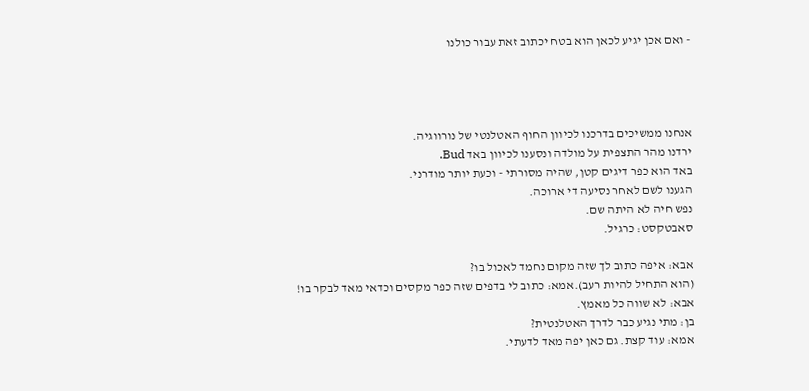- ואם אכן יגיע לכאן הוא בטח יכתוב זאת עבור כולנו




אנחנו ממשיכים בדרכנו לכיוון החוף האטלנטי של נורווגיה.
ירדנו מהר התצפית על מולדה ונסענו לכיוון באד Bud.
באד הוא כפר דיגים קטן, שהיה מסורתי - וכעת יותר מודרני.
הגענו לשם לאחר נסיעה די ארוכה.
נפש חיה לא היתה שם.
סאבטקסט: כרגיל.

אבא: איפה כתוב לך שזה מקום נחמד לאכול בו?
(הוא התחיל להיות רעב).אמא: כתוב לי בדפים שזה כפר מקסים וכדאי מאד לבקר בו!
אבא: לא שווה כל מאמץ.
בן: מתי נגיע כבר לדרך האטלנטית?
אמא: עוד קצת. גם כאן יפה מאד לדעתי.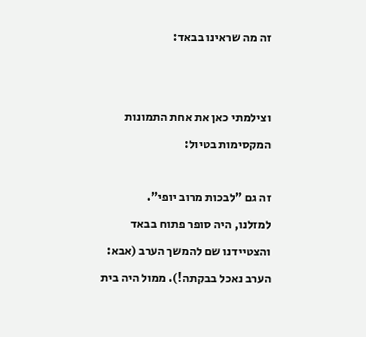זה מה שראינו בבאד:


וצילמתי כאן את אחת התמונות המקסימות בטיול:

זה גם "לבכות מרוב יופי".
למזלנו, היה סופר פתוח בבאד והצטיידנו שם להמשך הערב (אבא: הערב נאכל בבקתה!). ממול היה בית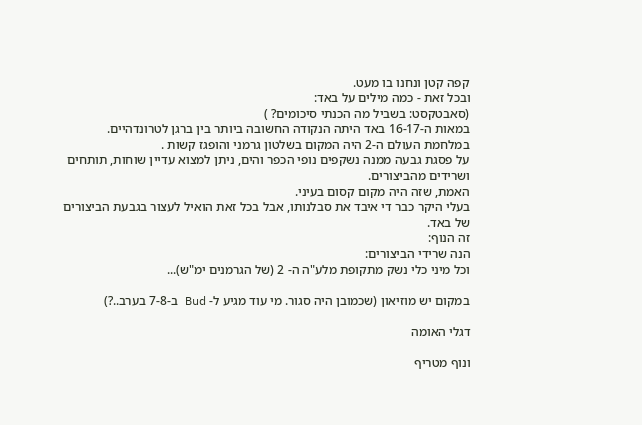קפה קטן ונחנו בו מעט.
ובכל זאת - כמה מילים על באד:
(סאבטקסט: בשביל מה הכנתי סיכומים? )
במאות ה-16-17 באד היתה הנקודה החשובה ביותר בין ברגן לטרונדהיים.
במלחמת העולם ה-2 היה המקום בשלטון גרמני והופגז קשות .
על פסגת גבעה ממנה נשקפים נופי הכפר והים, ניתן למצוא עדיין שוחות, תותחים ושרידים מהביצורים.
האמת, שזה היה מקום קסום בעיני.
בעלי היקר כבר די איבד את סבלנותו, אבל בכל זאת הואיל לעצור בגבעת הביצורים של באד.
זה הנוף:
הנה שרידי הביצורים:
וכל מיני כלי נשק מתקופת מלע"ה ה- 2 (של הגרמנים ימ"ש)...

במקום יש מוזיאון (שכמובן היה סגור. מי עוד מגיע ל- Bud ב-7-8 בערב..?)

דגלי האומה

ונוף מטריף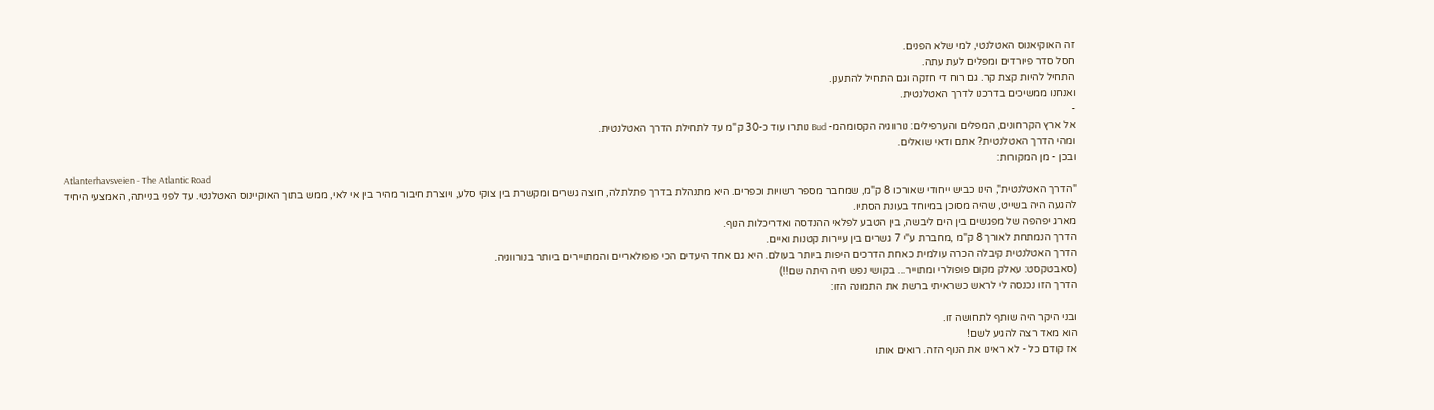זה האוקיאנוס האטלנטי, למי שלא הפנים.
חסל סדר פיורדים ומפלים לעת עתה.
התחיל להיות קצת קר. גם רוח די חזקה וגם התחיל להתענן.
ואנחנו ממשיכים בדרכנו לדרך האטלנטית.
-
אל ארץ הקרחונים, המפלים והערפילים: נורווגיה הקסומהמ- Bud נותרו עוד כ-30 ק"מ עד לתחילת הדרך האטלנטית.
ומהי הדרך האטלנטית? אתם ודאי שואלים.
ובכן - מן המקורות:
Atlanterhavsveien - The Atlantic Road
"הדרך האטלנטית", הינו כביש ייחודי שאורכו 8 ק"מ, שמחבר מספר רשויות וכפרים. היא מתנהלת בדרך פתלתלה, חוצה גשרים ומקשרת בין צוקי סלע, ויוצרת חיבור מהיר בין אי לאי, ממש בתוך האוקיינוס האטלנטי. עד לפני בנייתה, האמצעי היחיד להגעה היה בשייט, שהיה מסוכן במיוחד בעונת הסתיו.
מארג יפהפה של מפגשים בין הים ליבשה, בין הטבע לפלאי ההנדסה ואדריכלות הנוף.
הדרך הנמתחת לאורך 8 ק"מ ,מחברת ע"י 7 גשרים בין עיירות קטנות ואיים.
הדרך האטלנטית קיבלה הכרה עולמית כאחת הדרכים היפות ביותר בעולם. היא גם אחד היעדים הכי פופולאריים והמתויירים ביותר בנורווגיה.
(סאבטקסט: עאלק מקום פופולרי ומתוייר... בקושי נפש חיה היתה שם!!)
הדרך הזו נכנסה לי לראש כשראיתי ברשת את התמונה הזו:

ובני היקר היה שותף לתחושה זו.
הוא מאד רצה להגיע לשם!
אז קודם כל - לא ראינו את הנוף הזה. רואים אותו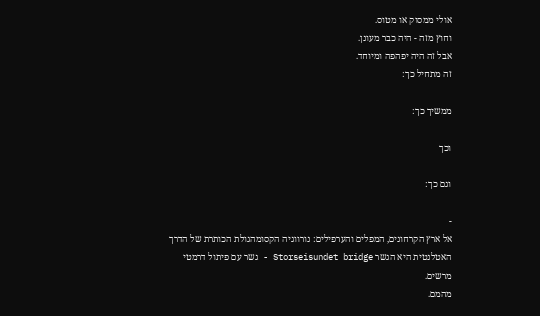אולי ממסוק או מטוס.
וחוץ מזה - היה כבר מעונן.
אבל זה היה יפהפה ומיוחד.
זה מתחיל כך:

ממשיך כך:

וכך

וגם כך:

-
אל ארץ הקרחונים, המפלים והערפילים: נורווגיה הקסומהגולת הכותרת של הדרך האטלנטית היא הגשר Storseisundet bridge - גשר עם פיתול דרמטי מרשים.
מהמם.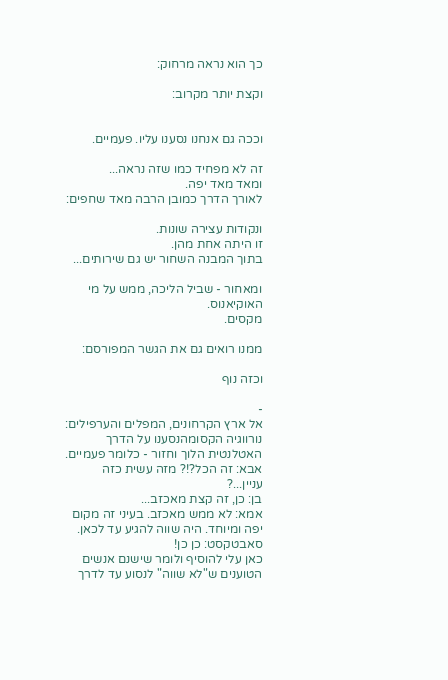כך הוא נראה מרחוק:

וקצת יותר מקרוב:


וככה גם אנחנו נסענו עליו. פעמיים.

זה לא מפחיד כמו שזה נראה...
ומאד מאד יפה.
לאורך הדרך כמובן הרבה מאד שחפים:

ונקודות עצירה שונות.
זו היתה אחת מהן.
בתוך המבנה השחור יש גם שירותים...

ומאחור - שביל הליכה, ממש על מי האוקיאנוס.
מקסים.

ממנו רואים גם את הגשר המפורסם:

וכזה נוף

-
אל ארץ הקרחונים, המפלים והערפילים: נורווגיה הקסומהנסענו על הדרך האטלנטית הלוך וחזור - כלומר פעמיים.
אבא: זה הכל?!? מזה עשית כזה עניין...?
בן: כן, זה קצת מאכזב...
אמא: לא ממש מאכזב. בעיני זה מקום יפה ומיוחד. היה שווה להגיע עד לכאן.
סאבטקסט: כן כן!
כאן עלי להוסיף ולומר שישנם אנשים הטוענים ש"לא שווה" לנסוע עד לדרך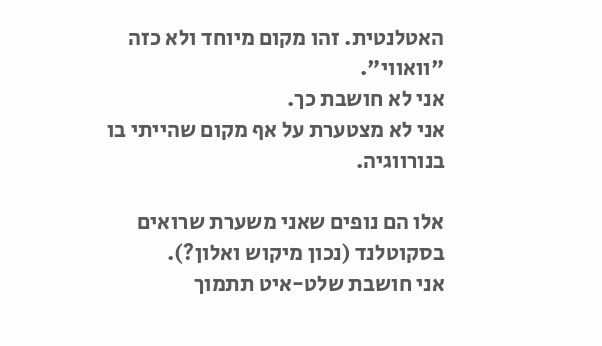האטלנטית. זהו מקום מיוחד ולא כזה "וואווי".
אני לא חושבת כך.
אני לא מצטערת על אף מקום שהייתי בו בנורווגיה.

אלו הם נופים שאני משערת שרואים בסקוטלנד (נכון מיקוש ואלון?).
אני חושבת שלט-איט תתמוך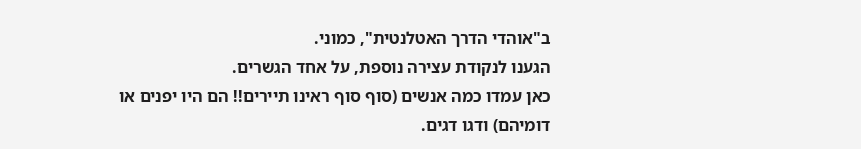ב"אוהדי הדרך האטלנטית", כמוני.
הגענו לנקודת עצירה נוספת, על אחד הגשרים.
כאן עמדו כמה אנשים (סוף סוף ראינו תיירים!! הם היו יפנים או דומיהם) ודגו דגים.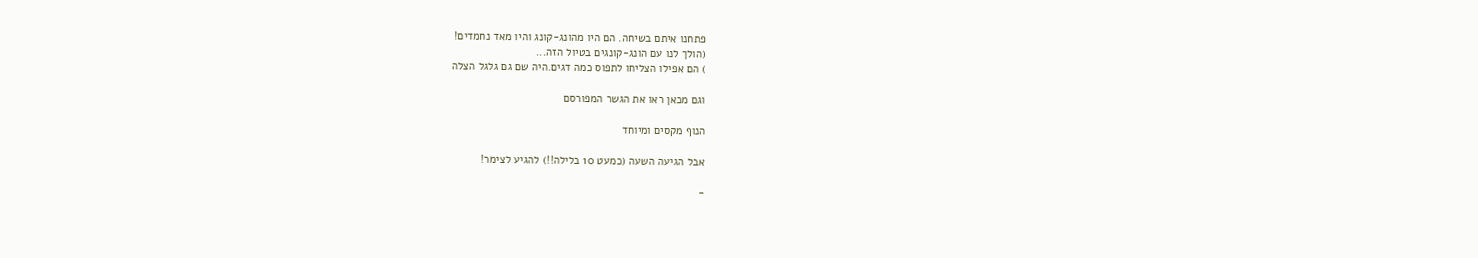פתחנו איתם בשיחה. הם היו מהונג-קונג והיו מאד נחמדים!
(הולך לנו עם הונג-קונגים בטיול הזה...
) הם אפילו הצליחו לתפוס כמה דגים.היה שם גם גלגל הצלה

וגם מכאן ראו את הגשר המפורסם

הנוף מקסים ומיוחד

אבל הגיעה השעה (כמעט 10 בלילה!!) להגיע לצימר!

-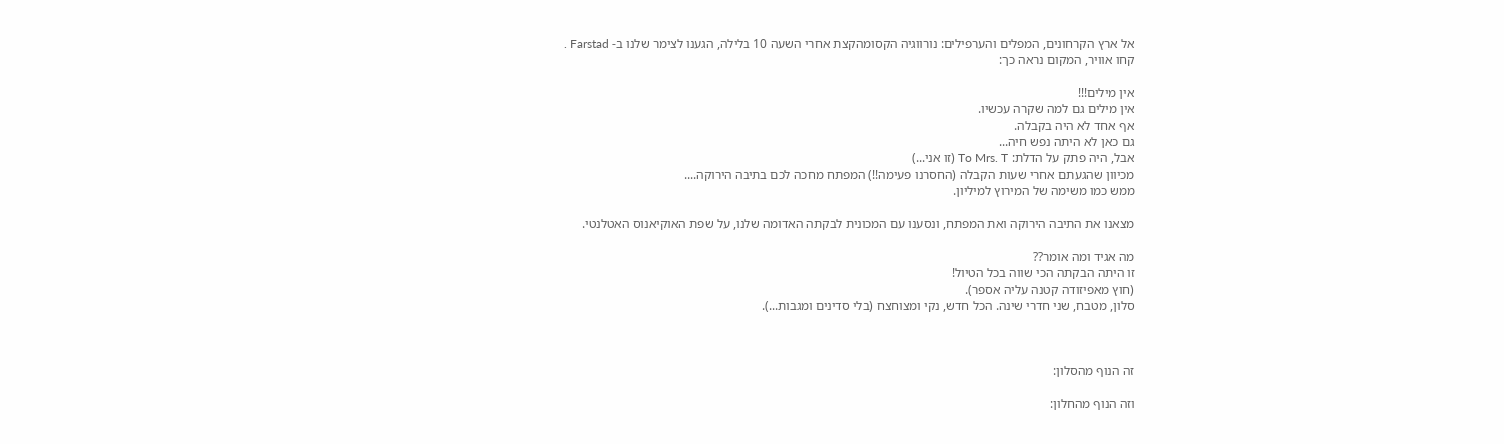אל ארץ הקרחונים, המפלים והערפילים: נורווגיה הקסומהקצת אחרי השעה 10 בלילה, הגענו לצימר שלנו ב- Farstad .
קחו אוויר, המקום נראה כך:

אין מילים!!!
אין מילים גם למה שקרה עכשיו.
אף אחד לא היה בקבלה.
גם כאן לא היתה נפש חיה...
אבל, היה פתק על הדלת: To Mrs. T (זו אני...)
מכיוון שהגעתם אחרי שעות הקבלה (החסרנו פעימה!!) המפתח מחכה לכם בתיבה הירוקה....
ממש כמו משימה של המירוץ למיליון.

מצאנו את התיבה הירוקה ואת המפתח, ונסענו עם המכונית לבקתה האדומה שלנו, על שפת האוקיאנוס האטלנטי.

מה אגיד ומה אומר??
זו היתה הבקתה הכי שווה בכל הטיול!
(חוץ מאפיזודה קטנה עליה אספר).
סלון, מטבח, שני חדרי שינה. הכל חדש, נקי ומצוחצח (בלי סדינים ומגבות...).



זה הנוף מהסלון:

וזה הנוף מהחלון: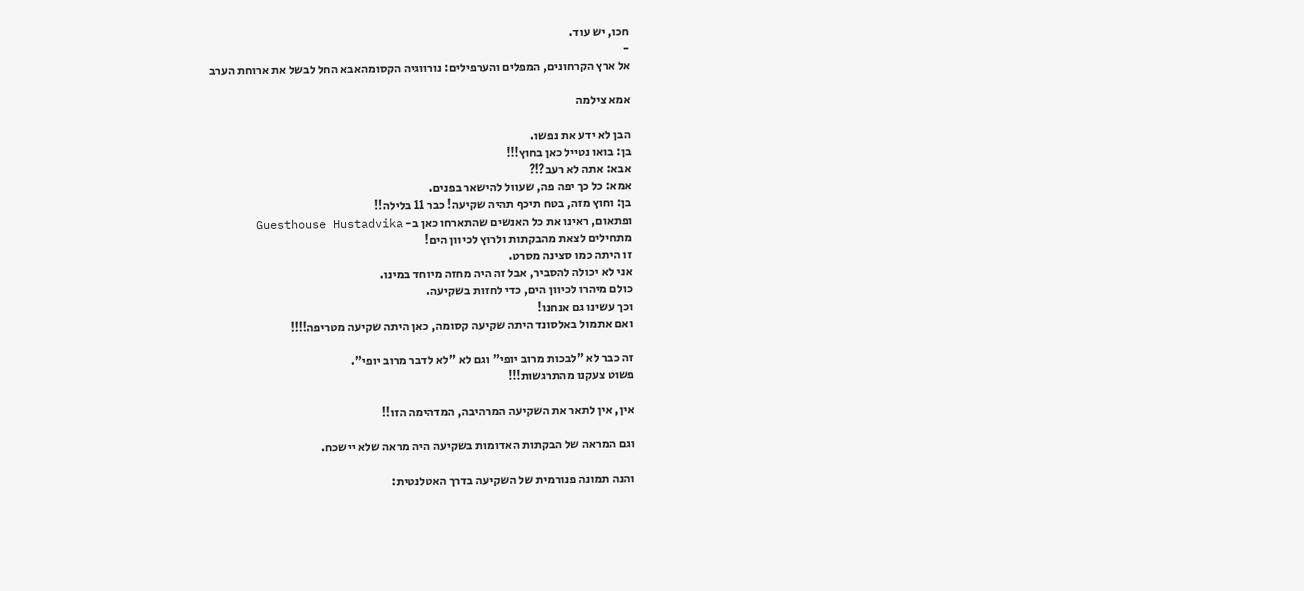חכו, יש עוד.
-
אל ארץ הקרחונים, המפלים והערפילים: נורווגיה הקסומהאבא החל לבשל את ארוחת הערב

אמא צילמה

הבן לא ידע את נפשו.
בן: בואו נטייל כאן בחוץ!!!
אבא: אתה לא רעב?!?
אמא: כל כך יפה פה, שעוול להישאר בפנים.
בן: וחוץ מזה, בטח תיכף תהיה שקיעה! כבר 11 בלילה!!
ופתאום, ראינו את כל האנשים שהתארחו כאן ב- Guesthouse Hustadvika
מתחילים לצאת מהבקתות ולרוץ לכיוון הים!
זו היתה כמו סצינה מסרט.
אני לא יכולה להסביר, אבל זה היה מחזה מיוחד במינו.
כולם מיהרו לכיוון הים, כדי לחזות בשקיעה.
וכך עשינו גם אנחנו!
ואם אתמול באלסונד היתה שקיעה קסומה, כאן היתה שקיעה מטריפה!!!!

זה כבר לא "לבכות מרוב יופי" וגם לא "לא לדבר מרוב יופי".
פשוט צעקנו מהתרגשות!!!

אין, אין לתאר את השקיעה המרהיבה, המדהימה הזו!!

וגם המראה של הבקתות האדומות בשקיעה היה מראה שלא יישכח.

והנה תמונה פנורמית של השקיעה בדרך האטלנטית: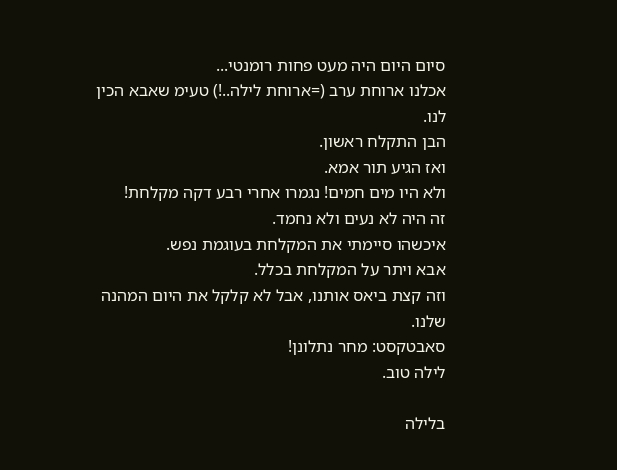סיום היום היה מעט פחות רומנטי...
אכלנו ארוחת ערב (=ארוחת לילה..!) טעימ שאבא הכין לנו.
הבן התקלח ראשון.
ואז הגיע תור אמא.
ולא היו מים חמים! נגמרו אחרי רבע דקה מקלחת!
זה היה לא נעים ולא נחמד.
איכשהו סיימתי את המקלחת בעוגמת נפש.
אבא ויתר על המקלחת בכלל.
וזה קצת ביאס אותנו, אבל לא קלקל את היום המהנה שלנו.
סאבטקסט: מחר נתלונן!
לילה טוב.

בלילה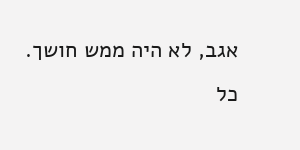אגב, לא היה ממש חושך.
כל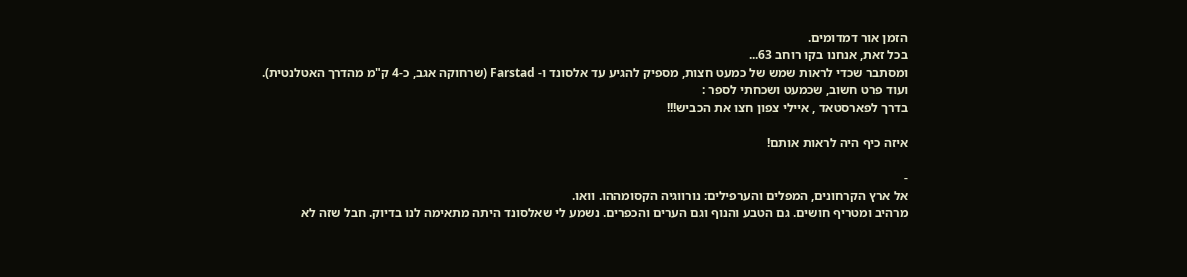הזמן אור דמדומים.
בכל זאת, אנחנו בקו רוחב 63...
ומסתבר שכדי לראות שמש של כמעט חצות, מספיק להגיע עד אלסונד ו- Farstad (שרחוקה אגב, כ-4 ק"מ מהדרך האטלנטית).
ועוד פרט חשוב, שכמעט ושכחתי לספר :
בדרך לפארסטאד , איילי צפון חצו את הכביש!!!

איזה כיף היה לראות אותם!

-
אל ארץ הקרחונים, המפלים והערפילים: נורווגיה הקסומההו. וואו.
מרהיב ומטריף חושים. גם הטבע והנוף וגם הערים והכפרים. נשמע לי שאלסונד היתה מתאימה לנו בדיוק. חבל שזה לא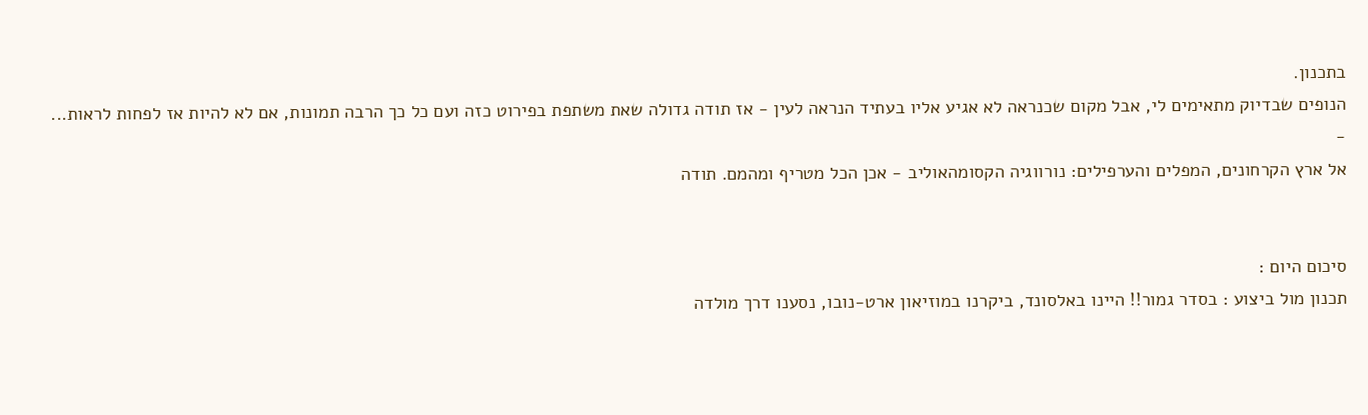בתכנון.
הנופים שבדיוק מתאימים לי, אבל מקום שכנראה לא אגיע אליו בעתיד הנראה לעין - אז תודה גדולה שאת משתפת בפירוט כזה ועם כל כך הרבה תמונות, אם לא להיות אז לפחות לראות...
-
אל ארץ הקרחונים, המפלים והערפילים: נורווגיה הקסומהאוליב - אכן הכל מטריף ומהמם. תודה


סיכום היום :
תכנון מול ביצוע : בסדר גמור!! היינו באלסונד, ביקרנו במוזיאון ארט-נובו, נסענו דרך מולדה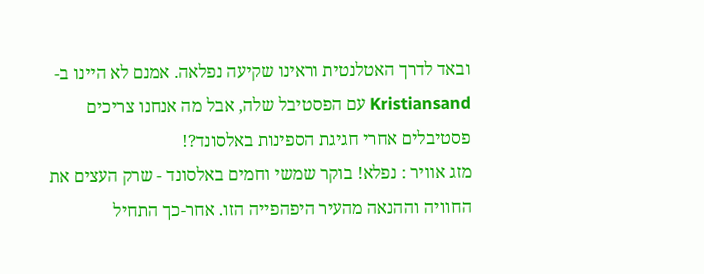ובאד לדרך האטלנטית וראינו שקיעה נפלאה. אמנם לא היינו ב- Kristiansand עם הפסטיבל שלה, אבל מה אנחנו צריכים פסטיבלים אחרי חגיגת הספינות באלסונד?!
מזג אוויר : נפלא! בוקר שמשי וחמים באלסונד - שרק העצים את החוויה וההנאה מהעיר היפהפייה הזו. אחר-כך התחיל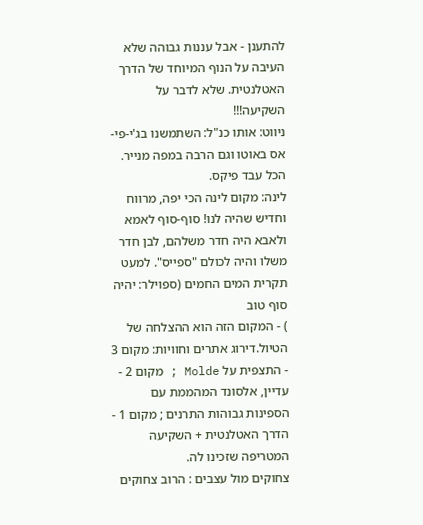להתענן - אבל עננות גבוהה שלא העיבה על הנוף המיוחד של הדרך האטלנטית. שלא לדבר על השקיעה!!!
ניווט: אותו כנ"ל: השתמשנו בג'י-פי-אס באוטו וגם הרבה במפה מנייר. הכל עבד פיקס.
לינה: מקום לינה הכי יפה, מרווח וחדיש שהיה לנו! סוף-סוף לאמא ולאבא היה חדר משלהם, לבן חדר משלו והיה לכולם "ספייס". למעט תקרית המים החמים (ספוילר: יהיה סוף טוב
) - המקום הזה הוא ההצלחה של הטיול.דירוג אתרים וחוויות: מקום 3 - התצפית על Molde ; מקום 2 - עדיין, אלסונד המהממת עם הספינות גבוהות התרנים ; מקום 1 - הדרך האטלנטית + השקיעה המטריפה שזכינו לה.
צחוקים מול עצבים : הרוב צחוקים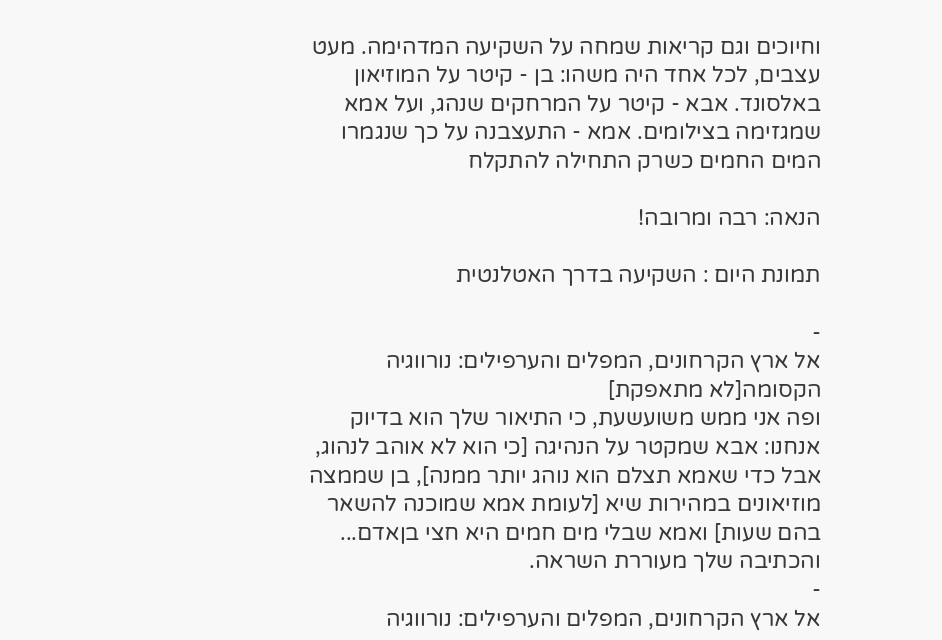וחיוכים וגם קריאות שמחה על השקיעה המדהימה. מעט עצבים, לכל אחד היה משהו: בן - קיטר על המוזיאון באלסונד. אבא - קיטר על המרחקים שנהג, ועל אמא שמגזימה בצילומים. אמא - התעצבנה על כך שנגמרו המים החמים כשרק התחילה להתקלח

הנאה: רבה ומרובה!

תמונת היום : השקיעה בדרך האטלנטית

-
אל ארץ הקרחונים, המפלים והערפילים: נורווגיה הקסומה[לא מתאפקת]
ופה אני ממש משועשעת, כי התיאור שלך הוא בדיוק אנחנו: אבא שמקטר על הנהיגה [כי הוא לא אוהב לנהוג, אבל כדי שאמא תצלם הוא נוהג יותר ממנה], בן שממצה מוזיאונים במהירות שיא [לעומת אמא שמוכנה להשאר בהם שעות] ואמא שבלי מים חמים היא חצי בןאדם...
והכתיבה שלך מעוררת השראה.
-
אל ארץ הקרחונים, המפלים והערפילים: נורווגיה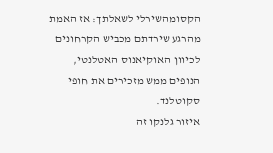הקסומהשירלי לשאלתך: אז האמת מהרגע שירדתם מכביש הקרחונים לכיוון האוקיאנוס האטלנטי, הנופים ממש מזכירים את חופי סקוטלנד.
איזור גלנקו זה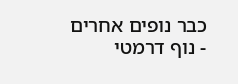כבר נופים אחרים - נוף דרמטי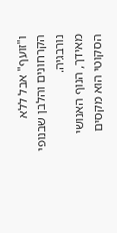ו"זועף" אבל ללא הקרחונים והלבן שבנופי נורבגיה.
מאידך, הנוף האנושי הסקוטי הוא מקסים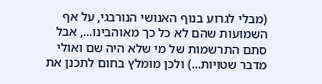(מבלי לגרוע בנוף האנושי הנורבגי, על אף השמועות שהם לא כל כך מאוהבינו..., אבל סתם התרשמות של מי שלא היה שם ואולי מדבר שטויות...) ולכן מומלץ בחום לתכנן את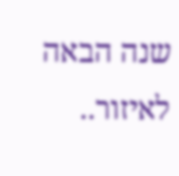שנה הבאה לאיזור..